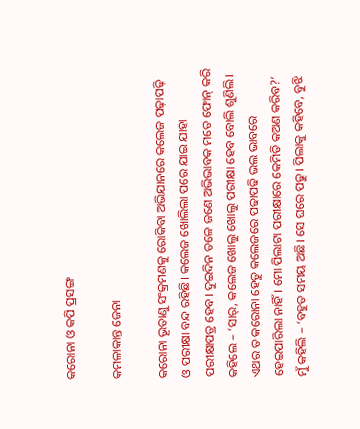କରୋନା ଓ କପି ପ୍ରସଙ୍ଗ

କମଳାକାନ୍ତ ଜେନା

କରୋନା ଭୂତାଣୁ ସଂକ୍ରମଣକୁ ରୋକିବା ଅଭିଯାନରେ କଲେଜ ପଢ଼ାପଢ଼ି ଓ ପରୀକ୍ଷା ବନ୍ଦ ରହିଛି। କଲେଜ ଖୋଲିଲା ପରେ ଯାଇ ଯାହା ପରୀକ୍ଷାପତ୍ର ହେବ। ଦୁଇଦିନ ତଳେ ଜଣେ ଅଭିଭାବକ ମତେ ଫୋନ୍‌ କରି କହିଲେ – ‘ସାର୍‌, କଲେଜ ଖୋଲୁ ଖୋଲୁ ପରୀକ୍ଷା ହେବ ବୋଲି ଶୁଣିଲି। ଏଥର ତ କରୋନା ହେତୁ କଲେଜରେ ପଢାପଢି ଭଲ ଭାବରେ ହେଇପାରିଲା ନାହିଁ। ମୋ ପିଲାଟା ପରୀକ୍ଷାରେ କେମିତି କଅଣ କରିବ?’ ମୁଁ କହିଲି – ‘ବହୁତ ସମୟ ଅଛି। ସେ ଘରେ ପଢୁ। ପିଲାକୁ କହିବେ, ବୁଝି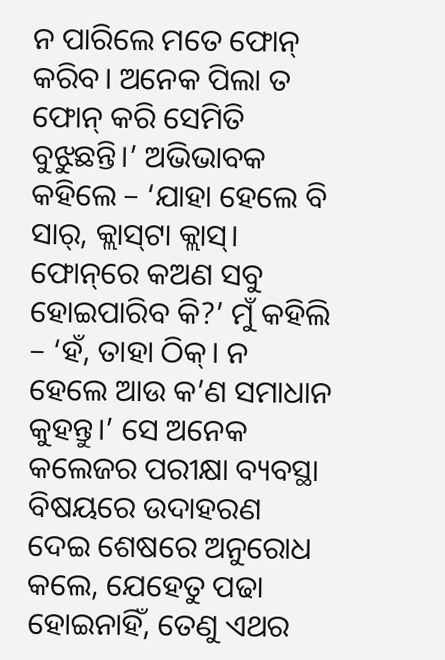ନ ପାରିଲେ ମତେ ଫୋନ୍‌ କରିବ। ଅନେକ ପିଲା ତ ଫୋନ୍‌ କରି ସେମିତି ବୁଝୁଛନ୍ତି।’ ଅଭିଭାବକ କହିଲେ – ‘ଯାହା ହେଲେ ବି ସାର୍‌, କ୍ଲାସ୍‌ଟା କ୍ଲାସ୍‌। ଫୋନ୍‌ରେ କଅଣ ସବୁ ହୋଇପାରିବ କି?’ ମୁଁ କହିଲି – ‘ହଁ, ତାହା ଠିକ୍‌। ନ ହେଲେ ଆଉ କ’ଣ ସମାଧାନ କୁହନ୍ତୁ।’ ସେ ଅନେକ କଲେଜର ପରୀକ୍ଷା ବ୍ୟବସ୍ଥା ବିଷୟରେ ଉଦାହରଣ ଦେଇ ଶେଷରେ ଅନୁରୋଧ କଲେ, ଯେହେତୁ ପଢା ହୋଇନାହିଁ, ତେଣୁ ଏଥର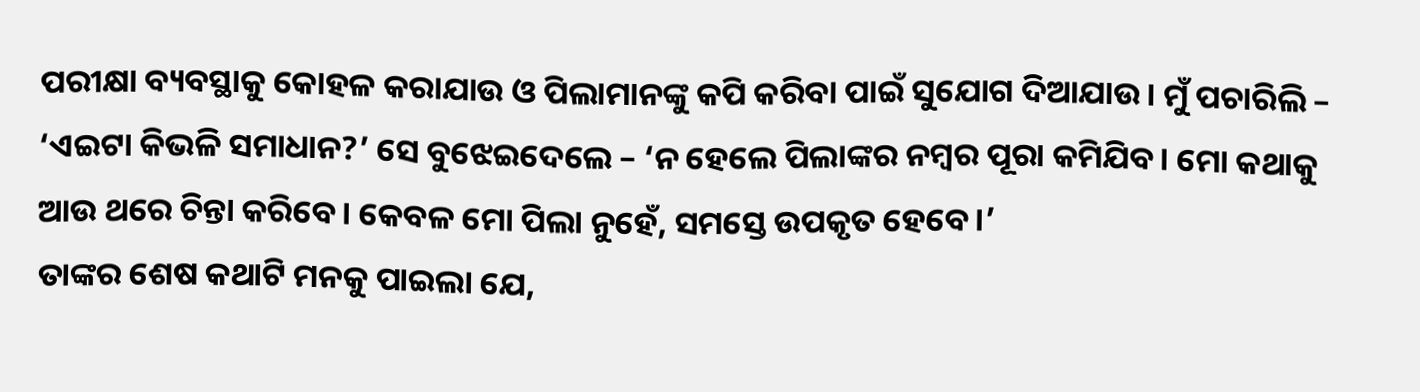ପରୀକ୍ଷା ବ୍ୟବସ୍ଥାକୁ କୋହଳ କରାଯାଉ ଓ ପିଲାମାନଙ୍କୁ କପି କରିବା ପାଇଁ ସୁଯୋଗ ଦିଆଯାଉ। ମୁଁ ପଚାରିଲି – ‘ଏଇଟା କିଭଳି ସମାଧାନ?’ ସେ ବୁଝେଇଦେଲେ – ‘ନ ହେଲେ ପିଲାଙ୍କର ନମ୍ବର ପୂରା କମିଯିବ। ମୋ କଥାକୁ ଆଉ ଥରେ ଚିନ୍ତା କରିବେ। କେବଳ ମୋ ପିଲା ନୁହେଁ, ସମସ୍ତେ ଉପକୃତ ହେବେ।’
ତାଙ୍କର ଶେଷ କଥାଟି ମନକୁ ପାଇଲା ଯେ,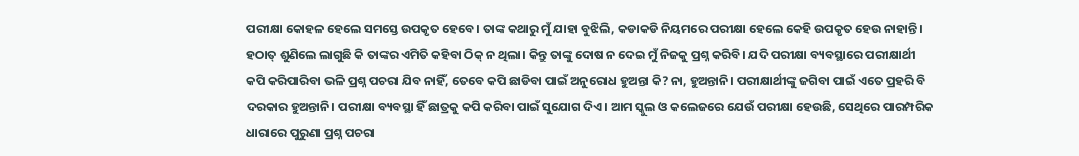ପରୀକ୍ଷା କୋହଳ ହେଲେ ସମସ୍ତେ ଉପକୃତ ହେବେ। ତାଙ୍କ କଥାରୁ ମୁଁ ଯାହା ବୁଝିଲି, କଡାକଡି ନିୟମରେ ପରୀକ୍ଷା ହେଲେ କେହି ଉପକୃତ ହେଉ ନାହାନ୍ତି। ହଠାତ୍‌ ଶୁଣିଲେ ଲାଗୁଛି କି ତାଙ୍କର ଏମିତି କହିବା ଠିକ୍‌ ନ ଥିଲା। କିନ୍ତୁ ତାଙ୍କୁ ଦୋଷ ନ ଦେଇ ମୁଁ ନିଜକୁ ପ୍ରଶ୍ନ କରିବି। ଯଦି ପରୀକ୍ଷା ବ୍ୟବସ୍ଥାରେ ପରୀକ୍ଷାର୍ଥୀ କପି କରିପାରିବା ଭଳି ପ୍ରଶ୍ନ ପଚରା ଯିବ ନାହିଁ, ତେବେ କପି ଛାଡିବା ପାଇଁ ଅନୁରୋଧ ହୁଅନ୍ତା କି? ନା, ହୁଅନ୍ତାନି। ପରୀକ୍ଷାର୍ଥୀଙ୍କୁ ଜଗିବା ପାଇଁ ଏତେ ପ୍ରହରି ବି ଦରକାର ହୁଅନ୍ତାନି। ପରୀକ୍ଷା ବ୍ୟବସ୍ଥା ହିଁ ଛାତ୍ରକୁ କପି କରିବା ପାଇଁ ସୁଯୋଗ ଦିଏ। ଆମ ସ୍କୁଲ ଓ କଲେଜରେ ଯେଉଁ ପରୀକ୍ଷା ହେଉଛି, ସେଥିରେ ପାରମ୍ପରିକ ଧାରାରେ ପୁରୁଣା ପ୍ରଶ୍ନ ପଚରା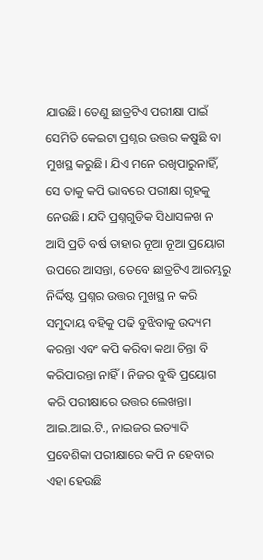ଯାଉଛି। ତେଣୁ ଛାତ୍ରଟିଏ ପରୀକ୍ଷା ପାଇଁ ସେମିତି କେଇଟା ପ୍ରଶ୍ନର ଉତ୍ତର କଷୁଛି ବା ମୁଖସ୍ଥ କରୁଛି। ଯିଏ ମନେ ରଖିପାରୁନାହିଁ, ସେ ତାକୁ କପି ଭାବରେ ପରୀକ୍ଷା ଗୃହକୁ ନେଉଛି। ଯଦି ପ୍ରଶ୍ନଗୁଡିକ ସିଧାସଳଖ ନ ଆସି ପ୍ରତି ବର୍ଷ ତାହାର ନୂଆ ନୂଆ ପ୍ରୟୋଗ ଉପରେ ଆସନ୍ତା, ତେବେ ଛାତ୍ରଟିଏ ଆରମ୍ଭରୁ ନିର୍ଦ୍ଦିଷ୍ଟ ପ୍ରଶ୍ନର ଉତ୍ତର ମୁଖସ୍ଥ ନ କରି ସମୁଦାୟ ବହିକୁ ପଢି ବୁଝିବାକୁ ଉଦ୍ୟମ କରନ୍ତା ଏବଂ କପି କରିବା କଥା ଚିନ୍ତା ବି କରିପାରନ୍ତା ନାହିଁ। ନିଜର ବୁଦ୍ଧି ପ୍ରୟୋଗ କରି ପରୀକ୍ଷାରେ ଉତ୍ତର ଲେଖନ୍ତା। ଆଇ.ଆଇ.ଟି., ନାଇଜର ଇତ୍ୟାଦି ପ୍ରବେଶିକା ପରୀକ୍ଷାରେ କପି ନ ହେବାର ଏହା ହେଉଛି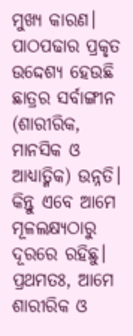ମୁଖ୍ୟ କାରଣ।
ପାଠପଢାର ପ୍ରକୃତ ଉଦ୍ଦେଶ୍ୟ ହେଉଛି ଛାତ୍ରର ସର୍ବାଙ୍ଗୀନ (ଶାରୀରିକ, ମାନସିକ ଓ ଆଧ୍ୟାତ୍ମିକ) ଉନ୍ନତି। କିନ୍ତୁ ଏବେ ଆମେ ମୂଳଲକ୍ଷ୍ୟଠାରୁ ଦୂରରେ ରହିଛୁ। ପ୍ରଥମତଃ, ଆମେ ଶାରୀରିକ ଓ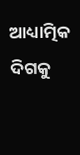ଆଧ୍ୟାତ୍ମିକ ଦିଗକୁ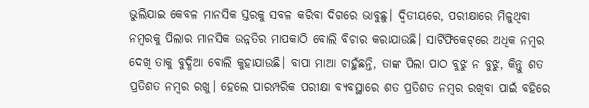ଭୁଲିଯାଇ କେବଳ ମାନସିକ ସ୍ତରକୁ ସବଳ କରିବା ଦିଗରେ ଭାବୁଛୁ। ଦ୍ୱିତୀୟରେ, ପରୀକ୍ଷାରେ ମିଳୁଥିବା ନମ୍ବରକୁ ପିଲାର ମାନସିକ ଉନ୍ନତିର ମାପକାଠି ବୋଲି ବିଚାର କରାଯାଉଛି। ସାର୍ଟିଫିକେଟ୍‌ରେ ଅଧିକ ନମ୍ବର ଦେଖି ତାକୁ ବୁଦ୍ଧିଆ ବୋଲି କୁହାଯାଉଛି। ବାପା ମାଆ ଚାହୁଁଛନ୍ତି, ତାଙ୍କ ପିଲା ପାଠ ବୁଝୁ ନ ବୁଝୁ, କିନ୍ତୁ ଶତ ପ୍ରତିଶତ ନମ୍ବର ରଖୁ। ହେଲେ ପାରମ୍ପରିକ ପରୀକ୍ଷା ବ୍ୟବସ୍ଥାରେ ଶତ ପ୍ରତିଶତ ନମ୍ବର ରଖିବା ପାଇଁ ବହିରେ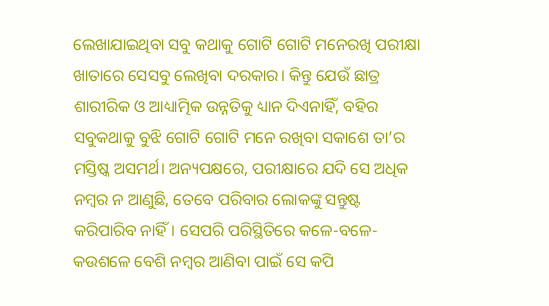ଲେଖାଯାଇଥିବା ସବୁ କଥାକୁ ଗୋଟି ଗୋଟି ମନେରଖି ପରୀକ୍ଷା ଖାତାରେ ସେସବୁ ଲେଖିବା ଦରକାର। କିନ୍ତୁ ଯେଉଁ ଛାତ୍ର ଶାରୀରିକ ଓ ଆଧ୍ୟାତ୍ମିକ ଉନ୍ନତିକୁ ଧ୍ୟାନ ଦିଏନାହିଁ, ବହିର ସବୁକଥାକୁ ବୁଝି ଗୋଟି ଗୋଟି ମନେ ରଖିବା ସକାଶେ ତା’ର ମସ୍ତିଷ୍କ ଅସମର୍ଥ। ଅନ୍ୟପକ୍ଷରେ, ପରୀକ୍ଷାରେ ଯଦି ସେ ଅଧିକ ନମ୍ବର ନ ଆଣୁଛି, ତେବେ ପରିବାର ଲୋକଙ୍କୁ ସନ୍ତୁଷ୍ଟ କରିପାରିବ ନାହିଁ। ସେପରି ପରିସ୍ଥିତିରେ କଳେ-ବଳେ-କଉଶଳେ ବେଶି ନମ୍ବର ଆଣିବା ପାଇଁ ସେ କପି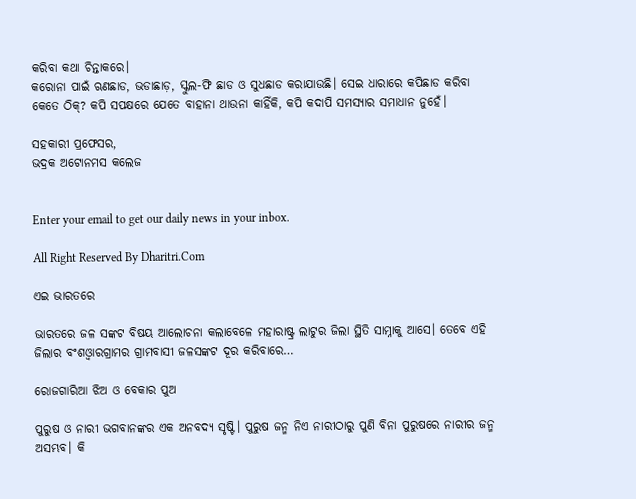କରିବା କଥା ଚିନ୍ତାକରେ।
କରୋନା ପାଇଁ ଋଣଛାଡ, ଭଡାଛାଡ଼, ସ୍କୁଲ-ଫି ଛାଡ ଓ ସୁଧଛାଡ କରାଯାଉଛି। ସେଇ ଧାରାରେ କପିଛାଡ କରିବା କେତେ ଠିକ୍‌? କପି ସପକ୍ଷରେ ଯେତେ ବାହାନା ଥାଉନା କାହିଁକି, କପି କଦାପି ସମସ୍ୟାର ସମାଧାନ ନୁହେଁ।

ସହକାରୀ ପ୍ରଫେସର,
ଭଦ୍ରକ ଅଟୋନମସ କଲେଜ


Enter your email to get our daily news in your inbox.

All Right Reserved By Dharitri.Com

ଏଇ ଭାରତରେ

ଭାରତରେ ଜଳ ସଙ୍କଟ ବିଷୟ ଆଲୋଚନା କଲାବେଳେ ମହାରାଷ୍ଟ୍ର ଲାଟୁର ଜିଲା ସ୍ଥିତି ସାମ୍ନାକୁ ଆସେ। ତେବେ ଏହି ଜିଲାର ବଂଶଓ୍ବାରଗ୍ରାମର ଗ୍ରାମବାସୀ ଜଳସଙ୍କଟ ଦୂର କରିବାରେ…

ରୋଜଗାରିଆ ଝିଅ ଓ ବେକାର ପୁଅ

ପୁରୁଷ ଓ ନାରୀ ଭଗବାନଙ୍କର ଏକ ଅନବଦ୍ୟ ସୃଷ୍ଟି। ପୁରୁଷ ଜନ୍ମ ନିଏ ନାରୀଠାରୁ ପୁଣି ବିନା ପୁରୁଷରେ ନାରୀର ଜନ୍ମ ଅସମ୍ଭବ। କି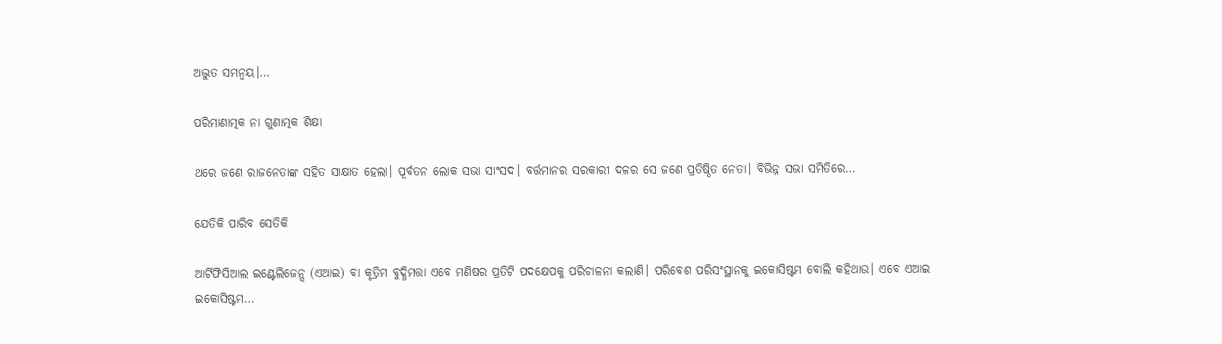ଅଦ୍ଭୁତ ସମନ୍ବୟ।…

ପରିମାଣାତ୍ମକ ନା ଗୁଣାତ୍ମକ ଶିକ୍ଷା

ଥରେ ଜଣେ ରାଜନେତାଙ୍କ ସହିତ ସାକ୍ଷାତ ହେଲା। ପୂର୍ବତନ ଲୋକ ସଭା ସାଂସଦ। ବର୍ତ୍ତମାନର ସରକାରୀ ଦଳର ସେ ଜଣେ ପ୍ରତିଷ୍ଠିତ ନେତା। ବିଭିନ୍ନ ସଭା ସମିତିରେ…

ଯେତିକି ପାରିବ ସେତିକି

ଆର୍ଟିଫିସିଆଲ ଇଣ୍ଟେଲିଜେନ୍ସ (ଏଆଇ) ବା କୃତ୍ରିମ ବୁଦ୍ଧିମତ୍ତା ଏବେ ମଣିଷର ପ୍ରତିଟି ପଦକ୍ଷେପକୁ ପରିଚାଳନା କଲାଣି। ପରିବେଶ ପରିସଂସ୍ଥାନକୁ ଇକୋସିଷ୍ଟମ ବୋଲି କହିଥାଉ। ଏବେ ଏଆଇ ଇକୋସିଷ୍ଟମ…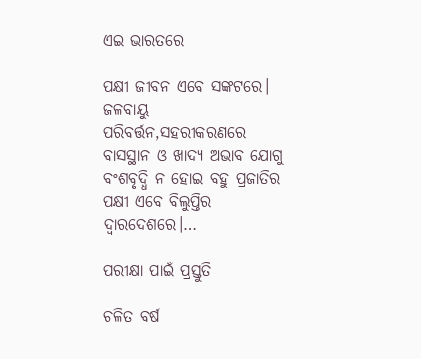ଏଇ ଭାରତରେ

ପକ୍ଷୀ ଜୀବନ ଏବେ ସଙ୍କଟରେ। ଜଳବାୟୁ ପରିବର୍ତ୍ତନ,ସହରୀକରଣରେ ବାସସ୍ଥାନ ଓ ଖାଦ୍ୟ ଅଭାବ ଯୋଗୁ ବଂଶବୃଦ୍ଧି ନ ହୋଇ ବହୁ ପ୍ରଜାତିର ପକ୍ଷୀ ଏବେ ବିଲୁପ୍ତିର ଦ୍ୱାରଦେଶରେ।…

ପରୀକ୍ଷା ପାଇଁ ପ୍ରସ୍ତୁତି

ଚଳିତ ବର୍ଷ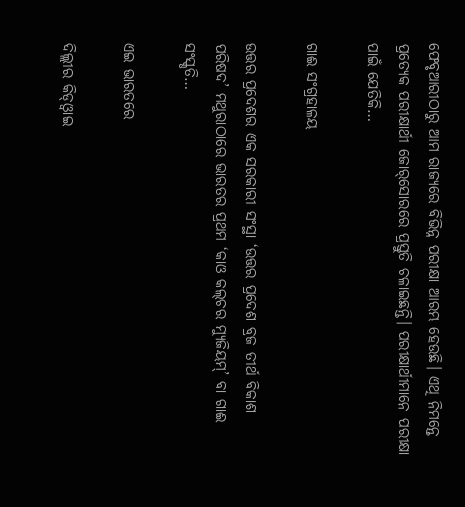ଫେବୃଆରୀଠାରୁ ଆମ ରାଜ୍ୟରେ ବିଭିନ୍ନ ପରୀକ୍ଷା ଆରମ୍ଭ ହେଉଛି। ଏଥି ନିମନ୍ତେ ପ୍ରତ୍ୟେକ ପରୀକ୍ଷାର୍ଥୀ ଜୋର୍‌ସୋରରେ ପ୍ରସ୍ତୁତି ଚଳାଇଛନ୍ତି। ପରୀକ୍ଷାର୍ଥୀମାନେ ପରୀକ୍ଷା ପାଇଁ ଯେତିକି…

ଗାଈ ସଂଗ୍ରହାଳୟ

ଉତ୍ତର ପ୍ରଦେଶର ଏକ ସରକାରୀ ସଂସ୍ଥା ‘ଉତ୍ତର ପ୍ରଦେଶ ବ୍ରଜ ତୀର୍ଥ ବିକାଶ ପରିଷଦ’ ମଥୁରାଠାରେ ଭାରତର ପ୍ରଥମ ‘କାଓ କଲ୍‌ଚର ମ୍ୟୁଜିୟମ୍‌’ ବା ଗାଈ ସଂସ୍କୃତି…

ଏଇ ଭାରତରେ

ଦିଲ୍ଲୀର କିଡ୍‌ଓ୍ବାଇ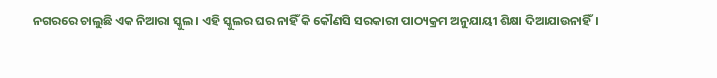ନଗରରେ ଚାଲୁଛି ଏକ ନିଆରା ସ୍କୁଲ। ଏହି ସ୍କୁଲର ଘର ନାହିଁ କି କୌଣସି ସରକାରୀ ପାଠ୍ୟକ୍ରମ ଅନୁଯାୟୀ ଶିକ୍ଷା ଦିଆଯାଉନାହିଁ।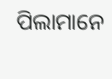ପିଲାମାନେ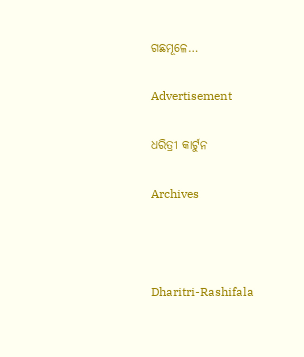ଗଛମୂଳେ…

Advertisement

ଧରିତ୍ରୀ କାର୍ଟୁନ

Archives



Dharitri-Rashifala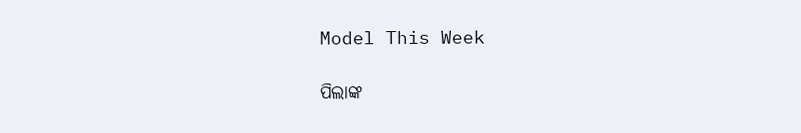Model This Week

ପିଲାଙ୍କ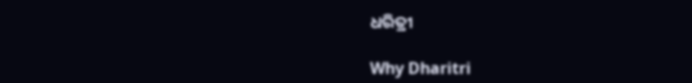ଧରିତ୍ରୀ

Why Dharitri